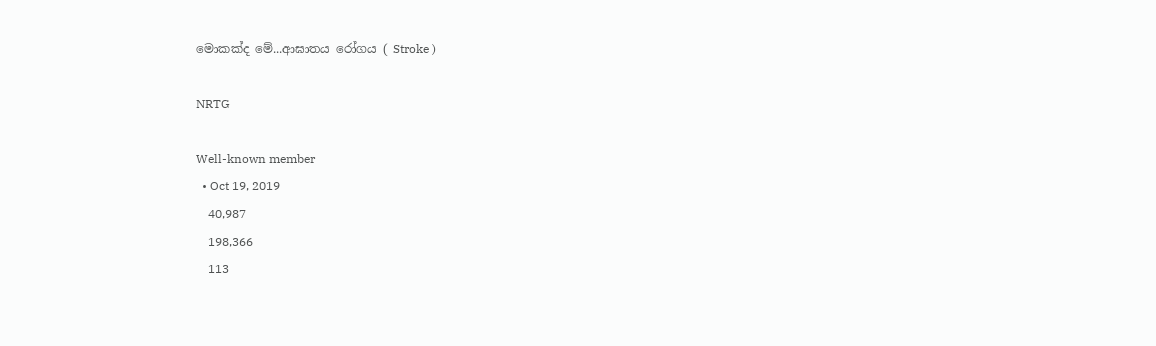මොකක්ද මේ...ආඝාතය රෝගය ( Stroke )

NRTG

Well-known member
  • Oct 19, 2019
    40,987
    198,366
    113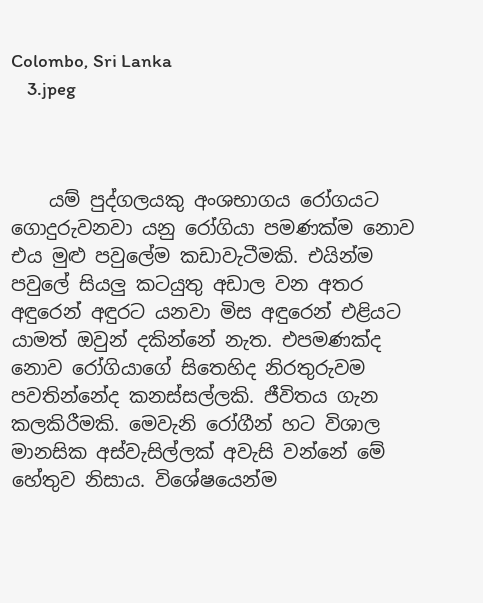Colombo, Sri Lanka
    3.jpeg



    යම් පුද්ගලයකු අංශභාගය රෝගයට ගොදුරුවනවා යනු රෝගියා පමණක්ම නොව එය මුළු පවුලේම කඩාවැටීමකි. එයින්ම පවුලේ සියලු කටයුතු අඩාල වන අතර අඳුරෙන් අඳුරට යනවා මිස අඳුරෙන් එළියට යාමත් ඔවුන් දකින්නේ නැත. එපමණක්ද නොව රෝගියාගේ සිතෙහිද නිරතුරුවම පවතින්නේද කනස්සල්ලකි. ජීවිතය ගැන කලකිරීමකි. මෙවැනි රෝගීන් හට විශාල මානසික අස්වැසිල්ලක් අවැසි වන්නේ මේ හේතුව නිසාය. විශේෂයෙන්ම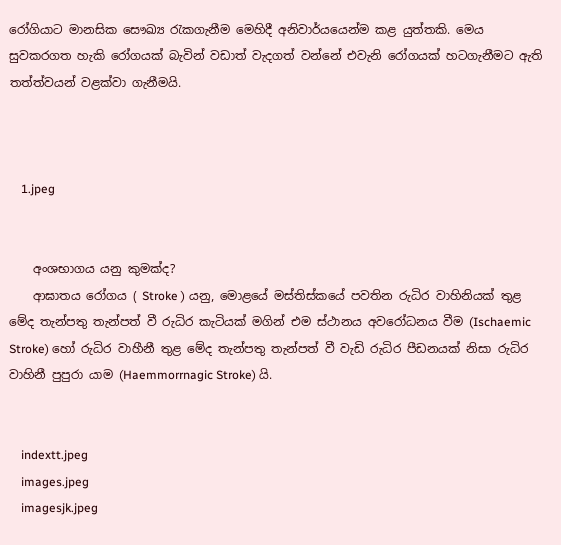රෝගියාට මානසික සෞඛ්‍ය රැකගැනීම මෙහිදී අනිවාර්යයෙන්ම කළ යුත්තකි. මෙය සුවකරගත හැකි රෝගයක් බැවින් වඩාත් වැදගත් වන්නේ එවැනි රෝගයක් හටගැනීමට ඇති තත්ත්වයන් වළක්වා ගැනීමයි.



    1.jpeg


    අංශභාගය යනු කුමක්ද?
    ආඝාතය රෝගය ( Stroke ) යනු, මොළයේ මස්තිස්කයේ පවතින රුධිර වාහිනියක් තුළ මේද තැන්පතු තැන්පත් වී රුධිර කැටියක් මගින් එම ස්ථානය අවරෝධනය වීම (Ischaemic Stroke) හෝ රුධිර වාහීනී තුළ මේද තැන්පතු තැන්පත් වී වැඩි රුධිර පීඩනයක් නිසා රුධිර වාහිනී පුපුරා යාම (Haemmorrnagic Stroke) යි.


    indextt.jpeg
    images.jpeg
    imagesjk.jpeg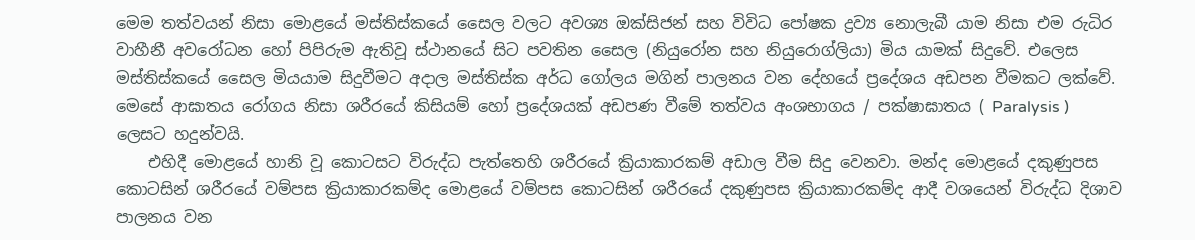මෙම තත්වයන් නිසා මොළයේ මස්තිස්කයේ සෛල වලට අවශ්‍ය ඔක්සිජන් සහ විවිධ පෝෂක ද්‍රව්‍ය නොලැබී යාම නිසා එම රුධිර වාහීනී අවරෝධන හෝ පිපිරුම ඇතිවූ ස්ථානයේ සිට පවතින සෛල (නියුරෝන සහ නියුරොග්ලියා) මිය යාමක් සිදුවේ. එලෙස මස්තිස්කයේ සෛල මියයාම සිදුවීමට අදාල මස්තිස්ක අර්ධ ගෝලය මගින් පාලනය වන දේහයේ ප්‍රදේශය අඩපන වීමකට ලක්වේ. මෙසේ ආඝාතය රෝගය නිසා ශරීරයේ කිසියම් හෝ ප්‍රදේශයක් අඩපණ වීමේ තත්වය අංශභාගය / පක්ෂාඝාතය ( Paralysis ) ලෙසට හදුන්වයි.
    එහිදී මොළයේ හානි වූ කොටසට විරුද්ධ පැත්තෙහි ශරීරයේ ක්‍රියාකාරකම් අඩාල වීම සිදු වෙනවා. මන්ද මොළයේ දකුණුපස කොටසින් ශරීරයේ වම්පස ක්‍රියාකාරකම්ද මොළයේ වම්පස කොටසින් ශරීරයේ දකුණුපස ක්‍රියාකාරකම්ද ආදී වශයෙන් විරුද්ධ දිශාව පාලනය වන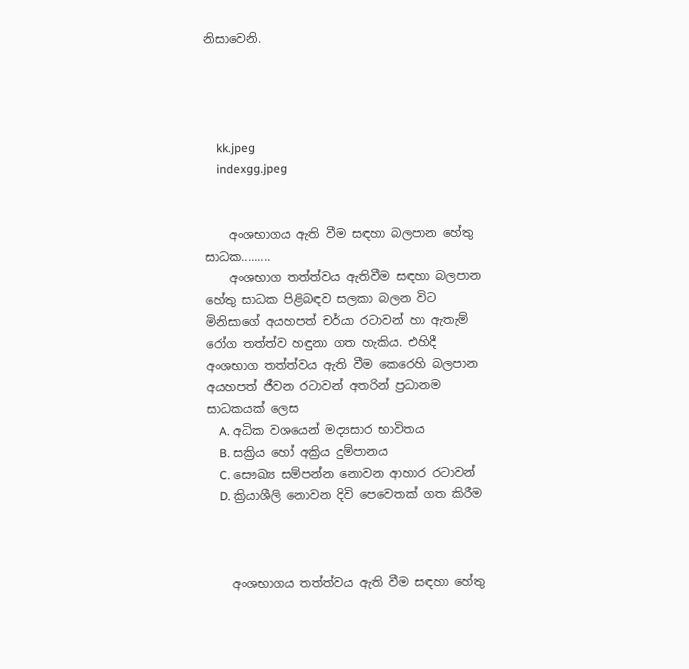නිසාවෙනි.




    kk.jpeg
    indexgg.jpeg


    අංශභාගය ඇති වීම සඳහා බලපාන හේතු සාධක.........
    අංශභාග තත්ත්වය ඇතිවීම සඳහා බලපාන හේතු සාධක පිළිබඳව සලකා බලන විට මිනිසාගේ අයහපත් චර්යා රටාවන් හා ඇතැම් රෝග තත්ත්ව හඳුනා ගත හැකිය. එහිදී අංශභාග තත්ත්වය ඇති වීම කෙරෙහි බලපාන අයහපත් ජීවන රටාවන් අතරින් ප්‍රධානම සාධකයක් ලෙස
    A. අධික වශයෙන් මද්‍යසාර භාවිතය
    B. සක්‍රිය හෝ අක්‍රිය දුම්පානය
    C. සෞඛ්‍ය සම්පන්න නොවන ආහාර රටාවන්
    D. ක්‍රියාශීලි නොවන දිවි පෙවෙතක් ගත කිරීම



    අංශභාගය තත්ත්වය ඇති වීම සඳහා හේතු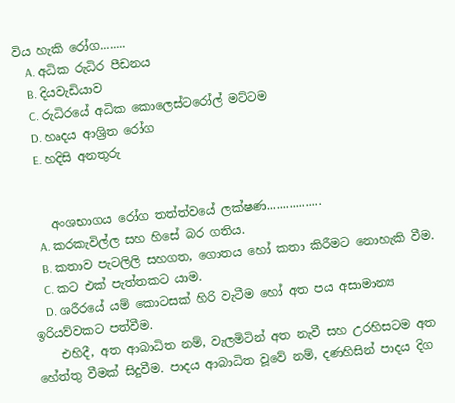විය හැකි රෝග........
    A. අධික රුධිර පීඩනය
    B. දියවැඩියාව
    C. රුධිරයේ අධික කොලෙස්ටරෝල් මට්ටම
    D. හෘදය ආශ්‍රිත රෝග
    E. හදිසි අනතුරු


    අංශභාගය රෝග තත්ත්වයේ ලක්ෂණ.................
    A. කරකැවිල්ල සහ හිසේ බර ගතිය.
    B. කතාව පැටලිලි සහගත, ගොතය හෝ කතා කිරීමට නොහැකි වීම.
    C. කට එක් පැත්තකට යාම.
    D. ශරීරයේ යම් කොටසක් හිරි වැටීම හෝ අත පය අසාමාන්‍ය ඉරියව්වකට පත්වීම.
    එහිදී, අත ආබාධිත නම්, වැලමිටින් අත නැවී සහ උරහිසටම අත හේත්තු වීමක් සිදුවීම. පාදය ආබාධිත වූවේ නම්, දණහිසින් පාදය දිග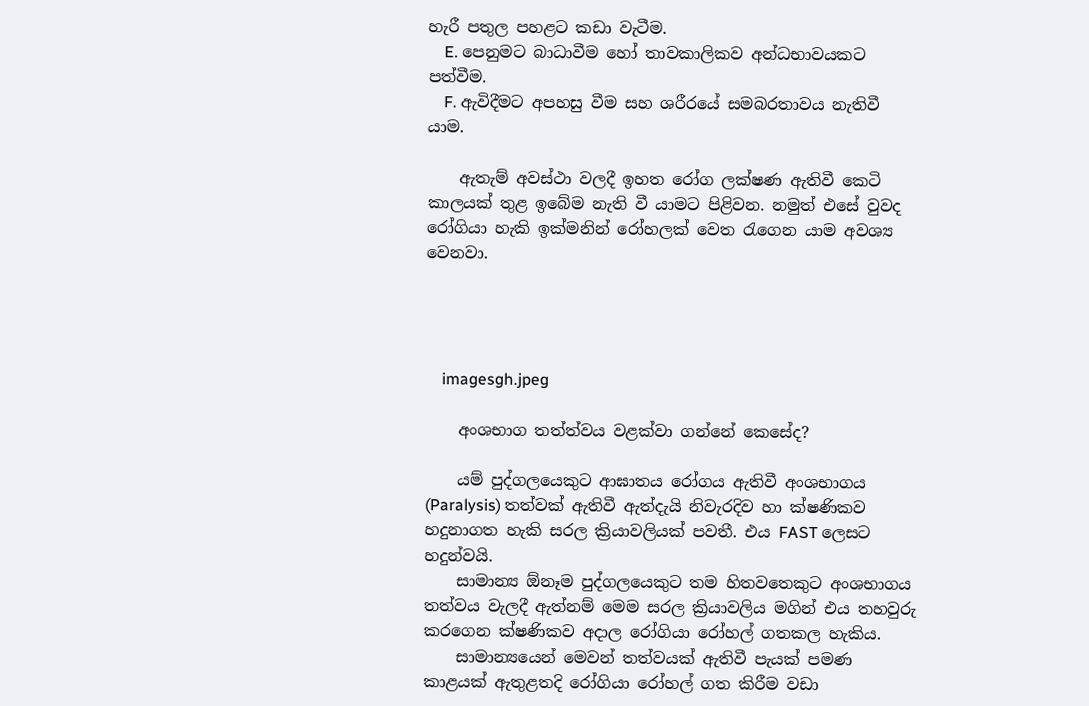හැරී පතුල පහළට කඩා වැටීම.
    E. පෙනුමට බාධාවීම හෝ තාවකාලිකව අන්ධභාවයකට පත්වීම.
    F. ඇවිදීමට අපහසු වීම සහ ශරීරයේ සමබරතාවය නැතිවී යාම.

    ඇතැම් අවස්ථා වලදී ඉහත රෝග ලක්ෂණ ඇතිවී කෙටි කාලයක් තුළ ඉබේම නැති වී යාමට පිළිවන. නමුත් එසේ වුවද රෝගියා හැකි ඉක්මනින් රෝහලක් වෙත රැගෙන යාම අවශ්‍ය වෙනවා.




    imagesgh.jpeg

    අංශභාග තත්ත්වය වළක්වා ගන්නේ කෙසේද?

    යම් පුද්ගලයෙකුට ආඝාතය රෝගය ඇතිවී අංශභාගය (Paralysis) තත්වක් ඇතිවී ඇත්දැයි නිවැරදිව හා ක්ෂණිකව හදුනාගත හැකි සරල ක්‍රියාවලියක් පවතී. එය FAST ලෙසට හදුන්වයි.
    සාමාන්‍ය ඕනෑම පුද්ගලයෙකුට තම හිතවතෙකුට අංශභාගය තත්වය වැලදී ඇත්නම් මෙම සරල ක්‍රියාවලිය මගින් එය තහවුරු කරගෙන ක්ෂණිකව අදාල රෝගියා රෝහල් ගතකල හැකිය.
    සාමාන්‍යයෙන් මෙවන් තත්වයක් ඇතිවී පැයක් පමණ කාළයක් ඇතුළතදි රෝගියා රෝහල් ගත කිරීම වඩා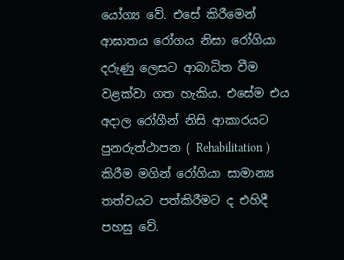යෝග්‍ය වේ. එසේ කිරීමෙන් ආඝාතය රෝගය නිසා රෝගියා දරුණු ලෙසට ආබාධිත වීම වළක්වා ගත හැකිය. එසේම එය අදාල රෝගීන් නිසි ආකාරයට පුනරුත්ථාපන ( Rehabilitation ) කිරීම මගින් රෝගියා සාමාන්‍ය තත්වයට පත්කිරීමට ද එහිදී පහසු වේ.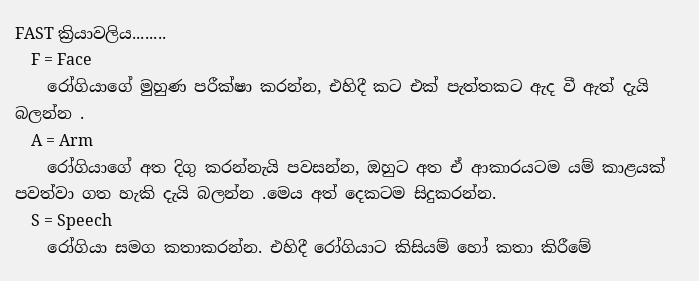FAST ක්‍රියාවලිය........
    F = Face
    රෝගියාගේ මුහුණ පරීක්ෂා කරන්න, එහිදී කට එක් පැත්තකට ඇද වී ඇත් දැයි බලන්න .
    A = Arm
    රෝගියාගේ අත දිගු කරන්නැයි පවසන්න, ඔහුට අත ඒ ආකාරයටම යම් කාළයක් පවත්වා ගත හැකි දැයි බලන්න .මෙය අත් දෙකටම සිදුකරන්න.
    S = Speech
    රෝගියා සමග කතාකරන්න. එහිදී රෝගියාට කිසියම් හෝ කතා කිරීමේ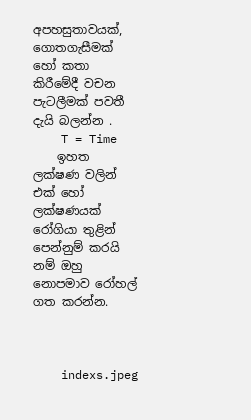අපහසුතාවයක්, ගොතගැසීමක් හෝ කතා කිරීමේදී වචන පැටලීමක් පවතී දැයි බලන්න .
    T = Time
    ඉහත ලක්ෂණ වලින් එක් හෝ ලක්ෂණයක් රෝගියා තුළින් පෙන්නුම් කරයි නම් ඔහු නොපමාව රෝහල් ගත කරන්න.



    indexs.jpeg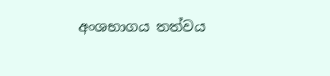අංශභාගය තත්වය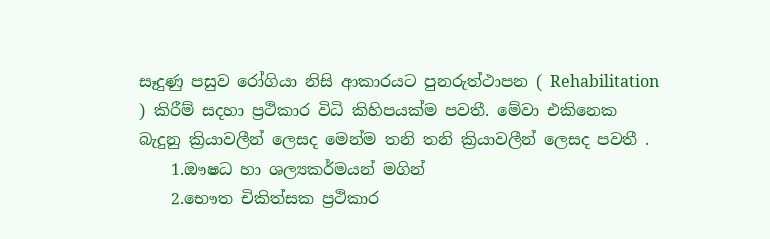සෑදුණු පසුව රෝගියා නිසි ආකාරයට පුනරුත්ථාපන ( Rehabilitation ) කිරීම් සදහා ප්‍රථිකාර විධි කිහිපයක්ම පවතී. මේවා එකිනෙක බැදුනු ක්‍රියාවලීන් ලෙසද මෙන්ම තනි තනි ක්‍රියාවලීන් ලෙසද පවතී .
    1.ඖෂධ හා ශල්‍යකර්මයන් මගින්
    2.භෞත චිකිත්සක ප්‍රථිකාර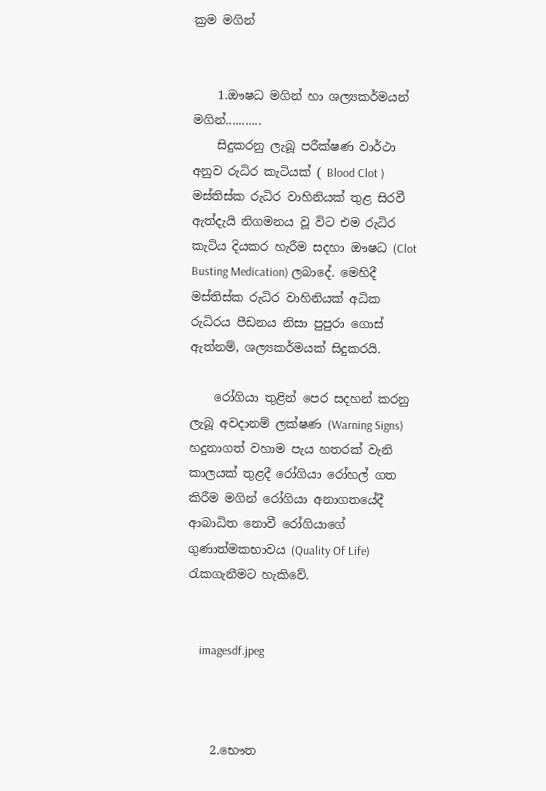ක්‍රම මගින්


    1.ඖෂධ මගින් හා ශල්‍යකර්මයන් මගින්...........
    සිදුකරනු ලැබූ පරීක්ෂණ වාර්ථා අනුව රුධිර කැටියක් ( Blood Clot ) මස්තිස්ක රුධිර වාහිනියක් තුළ සිරවී ඇත්දැයි නිගමනය වූ විට එම රුධිර කැටිය දියකර හැරීම සදහා ඖෂධ (Clot Busting Medication) ලබාදේ. මෙහිදී මස්තිස්ක රුධිර වාහිනියක් අධික රුධිරය පීඩනය නිසා පුපුරා ගොස් ඇත්නම්, ශල්‍යකර්මයක් සිදුකරයි.

    රෝගියා තුළින් පෙර සදහන් කරනු ලැබූ අවදානම් ලක්ෂණ (Warning Signs) හදුනාගත් වහාම පැය හතරක් වැනි කාලයක් තුළදී රෝගියා රෝහල් ගත කිරීම මගින් රෝගියා අනාගතයේදී ආබාධිත නොවී රෝගියාගේ ගුණාත්මකභාවය (Quality Of Life) රැකගැනීමට හැකිවේ.


    imagesdf.jpeg



    2.භෞත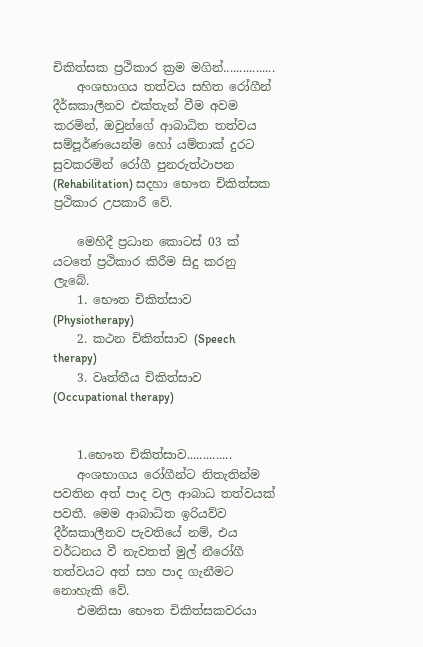චිකිත්සක ප්‍රථිකාර ක්‍රම මගින්................
    අංශභාගය තත්වය සහිත රෝගීන් දීර්ඝකාලීනව එක්තැන් වීම අවම කරමින්, ඔවුන්ගේ ආබාධිත තත්වය සම්පූර්ණයෙන්ම හෝ යම්තාක් දුරට සුවකරමින් රෝගී පුනරුත්ථාපන (Rehabilitation) සදහා භෞත චිකිත්සක ප්‍රථිකාර උපකාරී වේ.

    මෙහිදී ප්‍රධාන කොටස් 03 ක් යටතේ ප්‍රථිකාර කිරීම සිදු කරනු ලැබේ.
    1. භෞත චිකිත්සාව (Physiotherapy)
    2. කථන චිකිත්සාව (Speech therapy)
    3. වෘත්තීය චිකිත්සාව (Occupational therapy)


    1.භෞත චිකිත්සාව..............
    අංශභාගය රෝගීන්ට නිතැතින්ම පවතින අත් පාද වල ආබාධ තත්වයක් පවතී. මෙම ආබාධිත ඉරියව්ව දීර්ඝකාලීනව පැවතියේ නම්, එය වර්ධනය වී නැවතත් මුල් නීරෝගී තත්වයට අත් සහ පාද ගැනීමට නොහැකි වේ.
    එමනිසා භෞත චිකිත්සකවරයා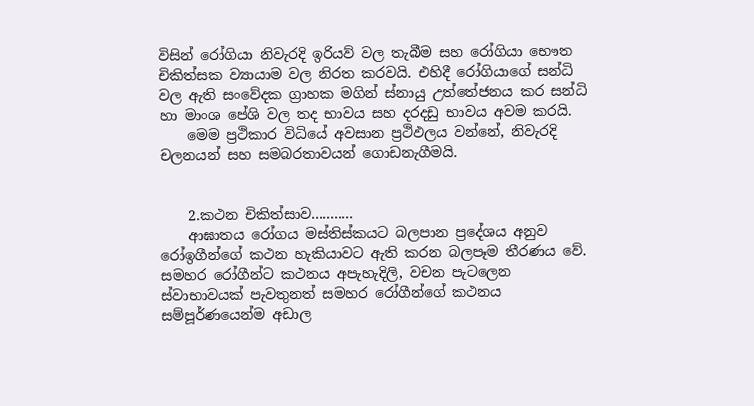විසින් රෝගියා නිවැරදි ඉරියව් වල තැබීම සහ රෝගියා භෞත චිකිත්සක ව්‍යායාම වල නිරත කරවයි. එහිදී රෝගියාගේ සන්ධි වල ඇති සංවේදක ග්‍රාහක මගින් ස්නායු උත්තේජනය කර සන්ධි හා මාංශ පේශි වල තද භාවය සහ දරදඩු භාවය අවම කරයි.
    මෙම ප්‍රථිකාර විධියේ අවසාන ප්‍රථිඵලය වන්නේ, නිවැරදි චලනයන් සහ සමබරතාවයන් ගොඩනැගීමයි.


    2.කථන චිකිත්සාව...........
    ආඝාතය රෝගය මස්තිස්කයට බලපාන ප්‍රදේශය අනුව රෝඉගීන්ගේ කථන හැකියාවට ඇති කරන බලපෑම තීරණය වේ. සමහර රෝගීන්ට කථනය අපැහැදිලි, වචන පැටලෙන ස්වාභාවයක් පැවතුනත් සමහර රෝගීන්ගේ කථනය සම්පූර්ණයෙන්ම අඩාල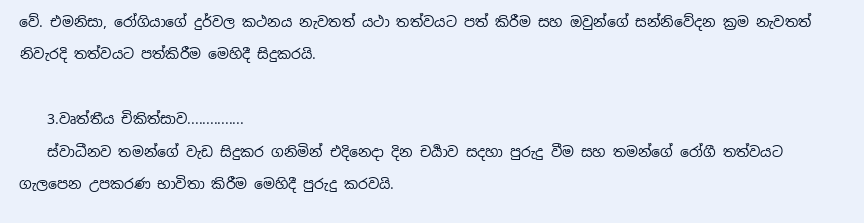වේ. එමනිසා, රෝගියාගේ දුර්වල කථනය නැවතත් යථා තත්වයට පත් කිරීම සහ ඔවුන්ගේ සන්නිවේදන ක්‍රම නැවතත් නිවැරදි තත්වයට පත්කිරීම මෙහිදී සිදුකරයි.

    3.වෘත්තීය චිකිත්සාව...............
    ස්වාධීනව තමන්ගේ වැඩ සිදුකර ගනිමින් එදිනෙදා දින චර්‍යාව සදහා පුරුදු වීම සහ තමන්ගේ රෝගී තත්වයට ගැලපෙන උපකරණ භාවිතා කිරීම මෙහිදී පුරුදු කරවයි.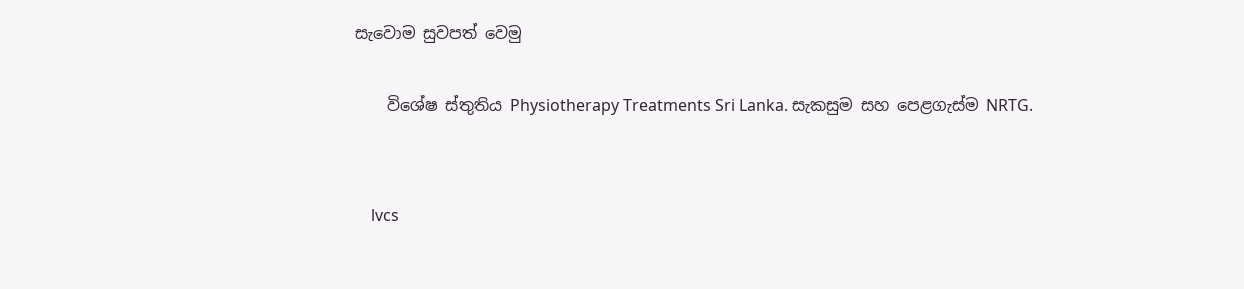සැවොම සුවපත් වෙමු

    විශේෂ ස්තුතිය Physiotherapy Treatments Sri Lanka. සැකසුම සහ පෙළගැස්ම NRTG.


    lvcs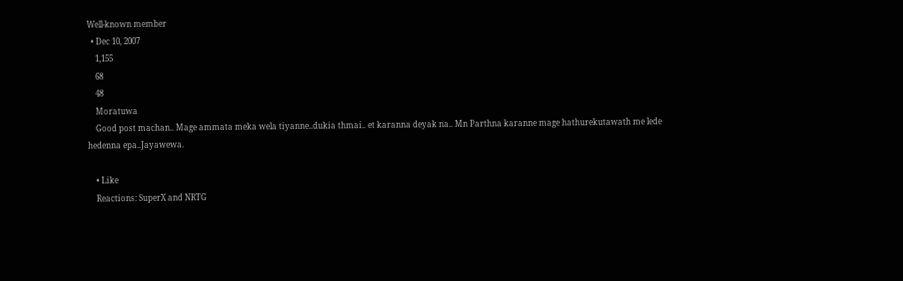Well-known member
  • Dec 10, 2007
    1,155
    68
    48
    Moratuwa
    Good post machan.. Mage ammata meka wela tiyanne..dukia thmai.. et karanna deyak na.. Mn Parthna karanne mage hathurekutawath me lede hedenna epa..Jayawewa.

    • Like
    Reactions: SuperX and NRTG